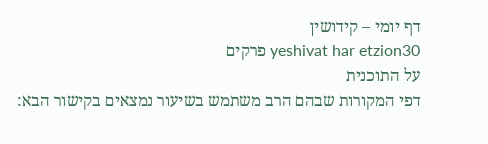דף יומי – קידושין
yeshivat har etzion30 פרקים
על התוכנית
דפי המקורות שבהם הרב משתמש בשיעור נמצאים בקישור הבא: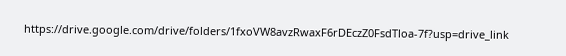https://drive.google.com/drive/folders/1fxoVW8avzRwaxF6rDEczZ0FsdTloa-7f?usp=drive_link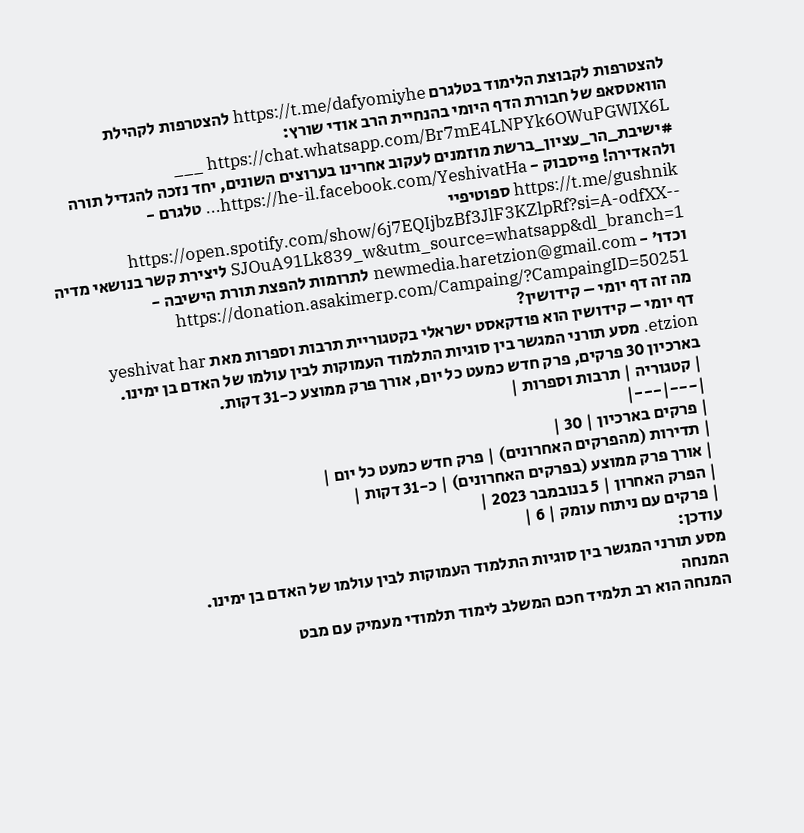להצטרפות לקבוצת הלימוד בטלגרם https://t.me/dafyomiyhe להצטרפות לקהילת הוואטסאפ של חבורת הדף היומי בהנחיית הרב אודי שורץ: https://chat.whatsapp.com/Br7mE4LNPYk6OWuPGWIX6L ___ #ישיבת_הר_עציון_ברשת מוזמנים לעקוב אחרינו בערוצים השונים, יחד נזכה להגדיל תורה ולהאדירה! פייסבוק - https://he-il.facebook.com/YeshivatHa... טלגרם - https://t.me/gushnik ספוטיפיי -https://open.spotify.com/show/6j7EQIjbzBf3JlF3KZlpRf?si=A-odfXX-SJOuA91Lk839_w&utm_source=whatsapp&dl_branch=1 ליצירת קשר בנושאי מדיה וכדו' - newmedia.haretzion@gmail.com לתרומות להפצת תורת הישיבה - https://donation.asakimerp.com/Campaing/?CampaingID=50251
מה זה דף יומי – קידושין?
דף יומי – קידושין הוא פודקאסט ישראלי בקטגוריית תרבות וספרות מאת yeshivat har etzion. מסע תורני המגשר בין סוגיות התלמוד העמוקות לבין עולמו של האדם בן ימינו. בארכיון 30 פרקים, פרק חדש כמעט כל יום, אורך פרק ממוצע כ-31 דקות.
| קטגוריה | תרבות וספרות |
|---|---|
| פרקים בארכיון | 30 |
| תדירות (מהפרקים האחרונים) | פרק חדש כמעט כל יום |
| אורך פרק ממוצע (בפרקים האחרונים) | כ-31 דקות |
| הפרק האחרון | 5 בנובמבר 2023 |
| פרקים עם ניתוח עומק | 6 |
עודכן:
מסע תורני המגשר בין סוגיות התלמוד העמוקות לבין עולמו של האדם בן ימינו.
המנחה
המנחה הוא רב תלמיד חכם המשלב לימוד תלמודי מעמיק עם מבט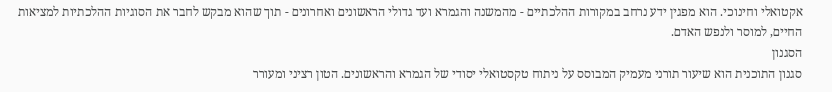אקטואלי וחינוכי. הוא מפגין ידע נרחב במקורות ההלכתיים - מהמשנה והגמרא ועד גדולי הראשונים ואחרונים - תוך שהוא מבקש לחבר את הסוגיות ההלכתיות למציאות החיים, למוסר ולנפש האדם.
הסגנון
סגנון התוכנית הוא שיעור תורני מעמיק המבוסס על ניתוח טקסטואלי יסודי של הגמרא והראשונים. הטון רציני ומעורר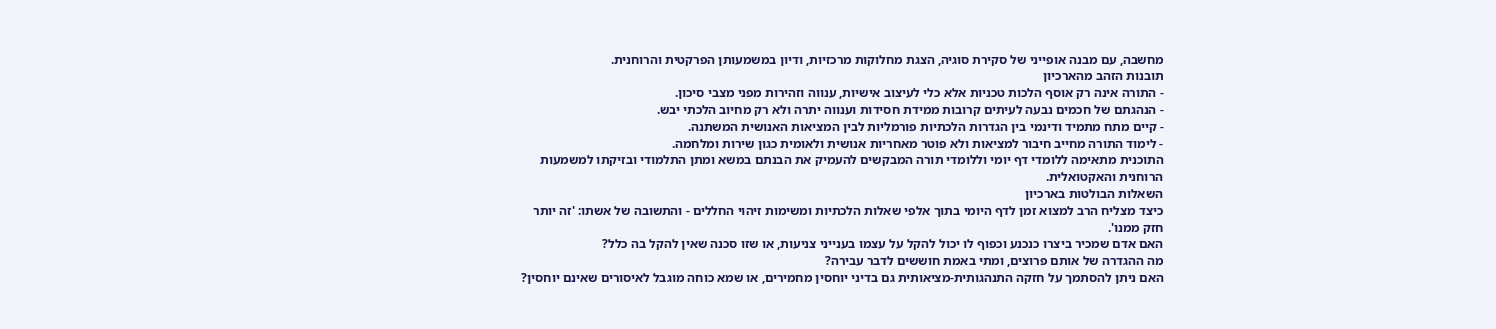מחשבה, עם מבנה אופייני של סקירת סוגיה, הצגת מחלוקות מרכזיות, ודיון במשמעותן הפרקטית והרוחנית.
תובנות הזהב מהארכיון
- התורה אינה רק אוסף הלכות טכניות אלא כלי לעיצוב אישיות, ענווה וזהירות מפני מצבי סיכון.
- הנהגתם של חכמים נבעה לעיתים קרובות ממידת חסידות וענווה יתרה ולא רק מחיוב הלכתי יבש.
- קיים מתח מתמיד ודינמי בין הגדרות הלכתיות פורמליות לבין המציאות האנושית המשתנה.
- לימוד התורה מחייב חיבור למציאות ולא פוטר מאחריות אנושית ולאומית כגון שירות ומלחמה.
התוכנית מתאימה ללומדי דף יומי וללומדי תורה המבקשים להעמיק את הבנתם במשא ומתן התלמודי ובזיקתו למשמעות הרוחנית והאקטואלית.
השאלות הבולטות בארכיון
כיצד מצליח הרב למצוא זמן לדף היומי בתוך אלפי שאלות הלכתיות ומשימות זיהוי החללים - והתשובה של אשתו: 'זה יותר חזק ממנו'.
האם אדם שמכיר ביצרו כנכנע וכפוף לו יכול להקל על עצמו בענייני צניעות, או שזו סכנה שאין להקל בה כלל?
מה ההגדרה של אותם פרוצים, ומתי באמת חוששים לדבר עבירה?
האם ניתן להסתמך על חזקה התנהגותית-מציאותית גם בדיני יוחסין מחמירים, או שמא כוחה מוגבל לאיסורים שאינם יוחסין?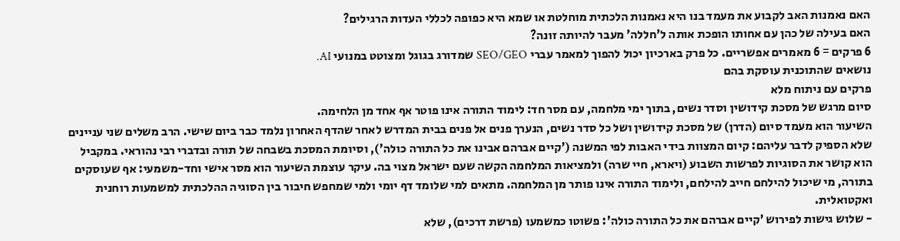האם נאמנות האב לקבוע את מעמד בנו היא נאמנות הלכתית מוחלטת או שמא היא כפופה לכללי העדות הרגילים?
האם בעילה של כהן עם אחותו הופכת אותה ל'חללה' מעבר להיותה זונה?
6 פרקים = 6 מאמרים אפשריים. כל פרק בארכיון יכול להפוך למאמר עברי SEO/GEO שמדורג בגוגל ומצוטט במנועי AI.
נושאים שהתוכנית עוסקת בהם
פרקים עם ניתוח מלא
סיום מרגש של מסכת קידושין וסדר נשים, בתוך ימי מלחמה, עם מסר חד: לימוד התורה אינו פוטר אף אחד מן הלחימה.
השיעור הוא מעמד סיום (הדרן) של מסכת קידושין ושל כל סדר נשים, הנערך פנים אל פנים בבית המדרש לאחר שהדף האחרון נלמד כבר ביום שישי. הרב משלים שני עניינים שלא הספיק לדבר עליהם: קיום המצוות בידי האבות לפי המשנה ('קיים אברהם אבינו את כל התורה כולה'), וסיומת המסכת בשבחה של תורה ובדברי רבי נהוראי. במקביל הוא קושר את הסוגיות לפרשות השבוע (ויארא, חיי שרה) ולמציאות המלחמה הקשה שעם ישראל מצוי בה. עיקר עוצמת השיעור הוא מסר אישי וחד-משמעי: אף שעוסקים בתורה, מי שיכול להילחם חייב להילחם, ולימוד התורה אינו פותר מן המלחמה. מתאים למי שלומד דף יומי ולמי שמחפש חיבור בין הסוגיה ההלכתית למשמעות רוחנית ואקטואלית.
- שלוש גישות לפירוש 'קיים אברהם את כל התורה כולה': פשוטו כמשמעו (פרשת דרכים), שלא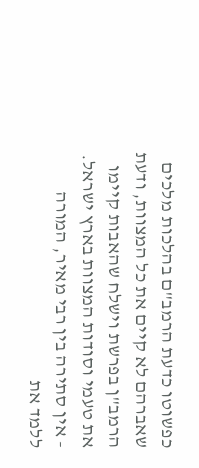כפשוטו כדעת הרמב"ם בהלכות מלכים שאברהם לא קיים את כל המצוות, ודעת הרמב"ן בפרשת וישלח שהאבות קיימו את טעמי וסודות המצוות בארץ ישראל.
- אין סתירה בין רבי מאיר, המורה ללמד את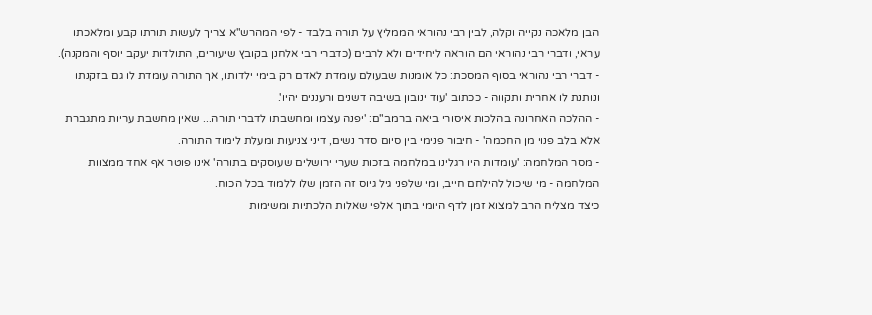הבן מלאכה נקייה וקלה, לבין רבי נהוראי הממליץ על תורה בלבד - לפי המהרש"א צריך לעשות תורתו קבע ומלאכתו עראי, ודברי רבי נהוראי הם הוראה ליחידים ולא לרבים (כדברי רבי אלחנן בקובץ שיעורים, התולדות יעקב יוסף והמקנה).
- דברי רבי נהוראי בסוף המסכת: כל אומנות שבעולם עומדת לאדם רק בימי ילדותו, אך התורה עומדת לו גם בזקנתו ונותנת לו אחרית ותקווה - ככתוב 'עוד ינובון בשיבה דשנים ורעננים יהיו'.
- ההלכה האחרונה בהלכות איסורי ביאה ברמב"ם: 'יפנה עצמו ומחשבתו לדברי תורה... שאין מחשבת עריות מתגברת אלא בלב פנוי מן החכמה' - חיבור פנימי בין סיום סדר נשים, דיני צניעות ומעלת לימוד התורה.
- מסר המלחמה: 'עומדות היו רגלינו במלחמה בזכות שערי ירושלים שעוסקים בתורה' אינו פוטר אף אחד ממצוות המלחמה - מי שיכול להילחם חייב, ומי שלפני גיל גיוס זה הזמן שלו ללמוד בכל הכוח.
כיצד מצליח הרב למצוא זמן לדף היומי בתוך אלפי שאלות הלכתיות ומשימות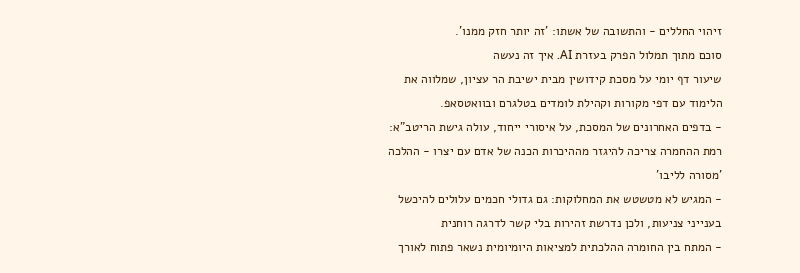זיהוי החללים - והתשובה של אשתו: 'זה יותר חזק ממנו'.
סוכם מתוך תמלול הפרק בעזרת AI. איך זה נעשה
שיעור דף יומי על מסכת קידושין מבית ישיבת הר עציון, שמלווה את הלימוד עם דפי מקורות וקהילת לומדים בטלגרם ובוואטסאפ.
- בדפים האחרונים של המסכת, על איסורי ייחוד, עולה גישת הריטב"א: רמת ההחמרה צריכה להיגזר מההיכרות הכנה של אדם עם יצרו - ההלכה 'מסורה לליבו'
- המגיש לא מטשטש את המחלוקות: גם גדולי חכמים עלולים להיכשל בענייני צניעות, ולכן נדרשת זהירות בלי קשר לדרגה רוחנית
- המתח בין החומרה ההלכתית למציאות היומיומית נשאר פתוח לאורך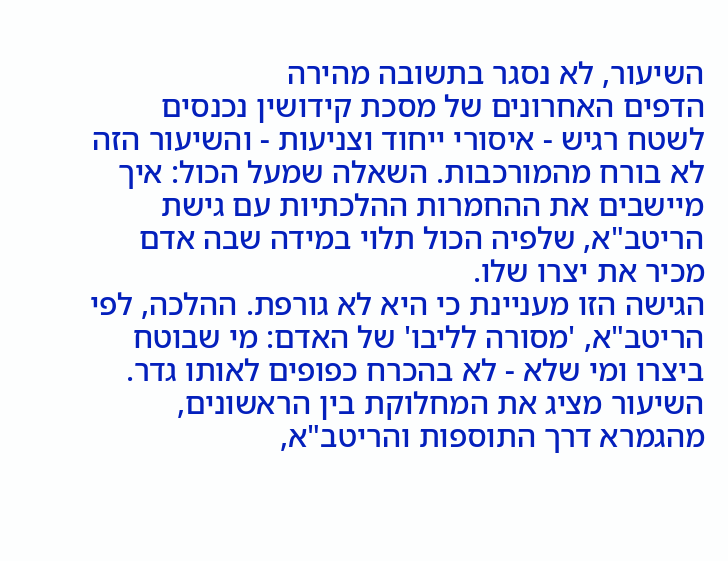השיעור, לא נסגר בתשובה מהירה
הדפים האחרונים של מסכת קידושין נכנסים לשטח רגיש - איסורי ייחוד וצניעות - והשיעור הזה לא בורח מהמורכבות. השאלה שמעל הכול: איך מיישבים את ההחמרות ההלכתיות עם גישת הריטב"א, שלפיה הכול תלוי במידה שבה אדם מכיר את יצרו שלו.
הגישה הזו מעניינת כי היא לא גורפת. ההלכה, לפי הריטב"א, 'מסורה לליבו' של האדם: מי שבוטח ביצרו ומי שלא - לא בהכרח כפופים לאותו גדר. השיעור מציג את המחלוקת בין הראשונים, מהגמרא דרך התוספות והריטב"א,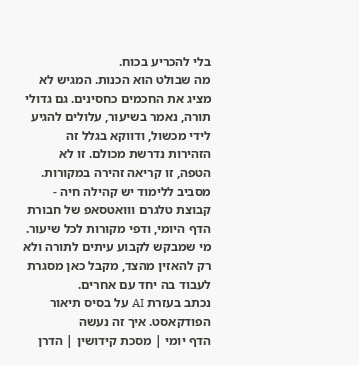בלי להכריע בכוח.
מה שבולט הוא הכנות. המגיש לא מציג את החכמים כחסינים. גם גדולי תורה, נאמר בשיעור, עלולים להגיע לידי מכשול, ודווקא בגלל זה הזהירות נדרשת מכולם. זו לא הטפה, זו קריאה זהירה במקורות.
מסביב ללימוד יש קהילה חיה - קבוצת טלגרם ווואטסאפ של חבורת הדף היומי, ודפי מקורות לכל שיעור. מי שמבקש לקבוע עיתים לתורה ולא רק להאזין מהצד, מקבל כאן מסגרת לעבוד בה יחד עם אחרים.
נכתב בעזרת AI על בסיס תיאור הפודקאסט. איך זה נעשה
הדף יומי | מסכת קידושין | הדרן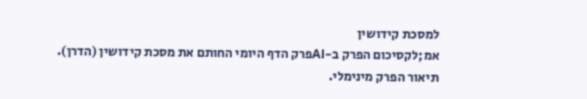למסכת קידושין
אמ;לקסיכום הפרק ב-AIפרק הדף היומי החותם את מסכת קידושין (הדרן). תיאור הפרק מינימלי.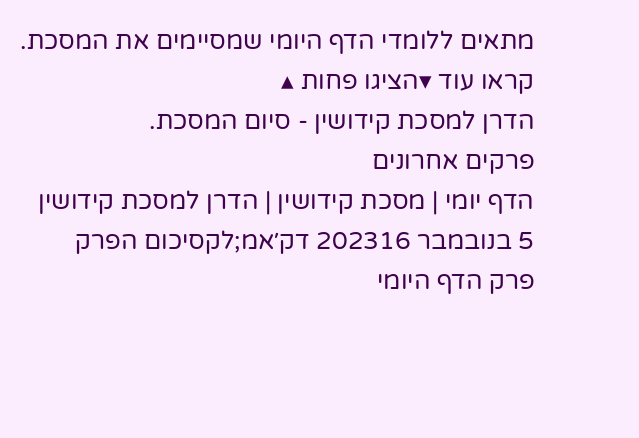מתאים ללומדי הדף היומי שמסיימים את המסכת.
קראו עוד ▾הציגו פחות ▴
הדרן למסכת קידושין - סיום המסכת.
פרקים אחרונים
הדף יומי | מסכת קידושין | הדרן למסכת קידושין
5 בנובמבר 202316 דק׳אמ;לקסיכום הפרק
פרק הדף היומי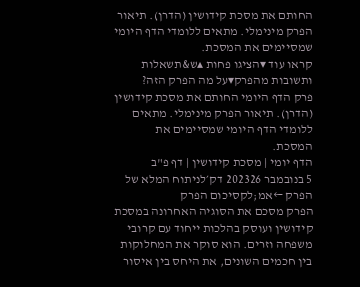החותם את מסכת קידושין (הדרן). תיאור הפרק מינימלי. מתאים ללומדי הדף היומי שמסיימים את המסכת.
קראו עוד ▾הציגו פחות ▴ש&תשאלות ותשובות מהפרק▾על מה הפרק הזה?
פרק הדף היומי החותם את מסכת קידושין (הדרן). תיאור הפרק מינימלי. מתאים ללומדי הדף היומי שמסיימים את המסכת.
הדף יומי | מסכת קידושין | דף פ"ב
5 בנובמבר 202326 דק׳לניתוח המלא של הפרק ←אמ;לקסיכום הפרק
הפרק מסכם את הסוגיה האחרונה במסכת קידושין ועוסק בהלכות ייחוד עם קרובי משפחה וזרים. הוא סוקר את המחלוקות בין חכמים השונים, את היחס בין איסור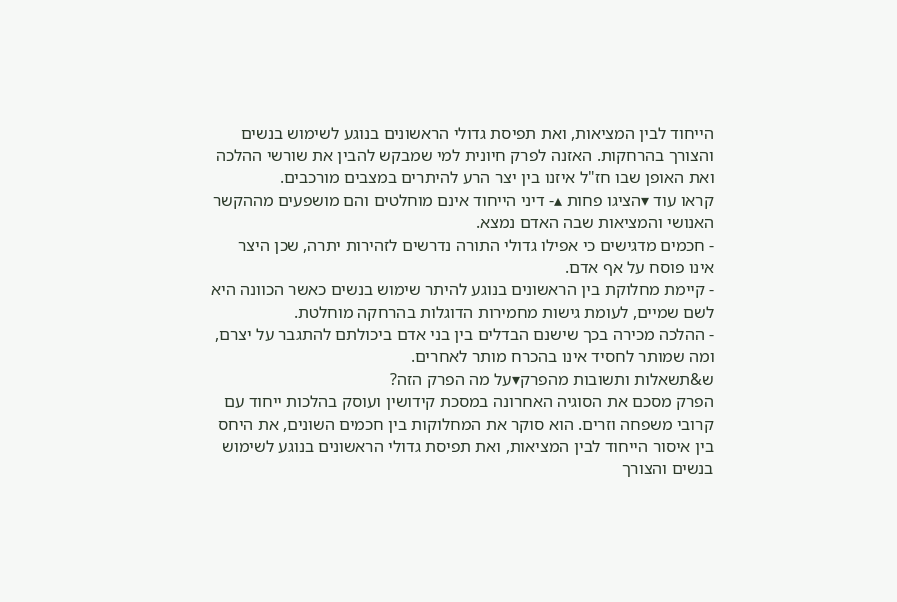הייחוד לבין המציאות, ואת תפיסת גדולי הראשונים בנוגע לשימוש בנשים והצורך בהרחקות. האזנה לפרק חיונית למי שמבקש להבין את שורשי ההלכה ואת האופן שבו חז"ל איזנו בין יצר הרע להיתרים במצבים מורכבים.
קראו עוד ▾הציגו פחות ▴- דיני הייחוד אינם מוחלטים והם מושפעים מההקשר האנושי והמציאות שבה האדם נמצא.
- חכמים מדגישים כי אפילו גדולי התורה נדרשים לזהירות יתרה, שכן היצר אינו פוסח על אף אדם.
- קיימת מחלוקת בין הראשונים בנוגע להיתר שימוש בנשים כאשר הכוונה היא לשם שמיים, לעומת גישות מחמירות הדוגלות בהרחקה מוחלטת.
- ההלכה מכירה בכך שישנם הבדלים בין בני אדם ביכולתם להתגבר על יצרם, ומה שמותר לחסיד אינו בהכרח מותר לאחרים.
ש&תשאלות ותשובות מהפרק▾על מה הפרק הזה?
הפרק מסכם את הסוגיה האחרונה במסכת קידושין ועוסק בהלכות ייחוד עם קרובי משפחה וזרים. הוא סוקר את המחלוקות בין חכמים השונים, את היחס בין איסור הייחוד לבין המציאות, ואת תפיסת גדולי הראשונים בנוגע לשימוש בנשים והצורך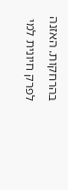בהרחקות. האזנה לפרק חיונית למי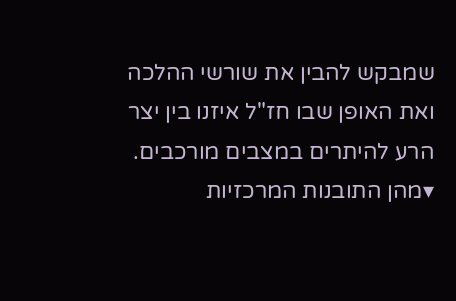שמבקש להבין את שורשי ההלכה ואת האופן שבו חז"ל איזנו בין יצר הרע להיתרים במצבים מורכבים.
▾מהן התובנות המרכזיות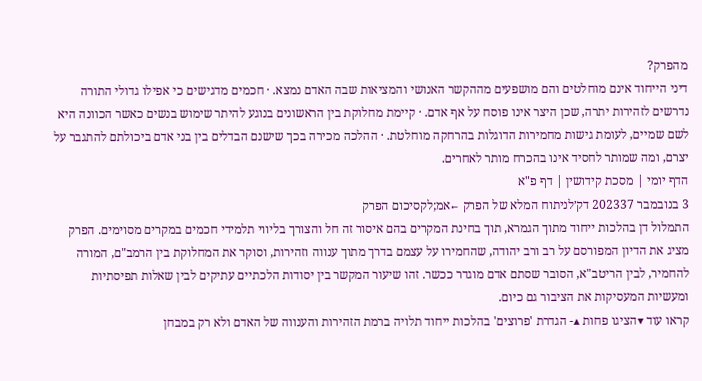מהפרק?
דיני הייחוד אינם מוחלטים והם מושפעים מההקשר האנושי והמציאות שבה האדם נמצא. · חכמים מדגישים כי אפילו גדולי התורה נדרשים לזהירות יתרה, שכן היצר אינו פוסח על אף אדם. · קיימת מחלוקת בין הראשונים בנוגע להיתר שימוש בנשים כאשר הכוונה היא לשם שמיים, לעומת גישות מחמירות הדוגלות בהרחקה מוחלטת. · ההלכה מכירה בכך שישנם הבדלים בין בני אדם ביכולתם להתגבר על יצרם, ומה שמותר לחסיד אינו בהכרח מותר לאחרים.
הדף יומי | מסכת קידושין | דף פ"א
3 בנובמבר 202337 דק׳לניתוח המלא של הפרק ←אמ;לקסיכום הפרק
התמלול דן בהלכות ייחוד מתוך הגמרא, תוך בחינת המקרים בהם איסור זה חל והצורך בליווי תלמידי חכמים במקרים מסוימים. הפרק מציג את הדיון המפורסם על רב ורב יהודה, שהחמירו על עצמם בדרך מתוך ענווה וזהירות, וסוקר את המחלוקת בין הרמב"ם, המורה להחמיר, לבין הריטב"א, הסובר שסתם אדם מוגדר ככשר. זהו שיעור המקשר בין יסודות הלכתיים עתיקים לבין שאלות תפיסתיות ומעשיות המעסיקות את הציבור גם כיום.
קראו עוד ▾הציגו פחות ▴- הגדרת 'פרוצים' בהלכות ייחוד תלויה ברמת הזהירות והענווה של האדם ולא רק במבחן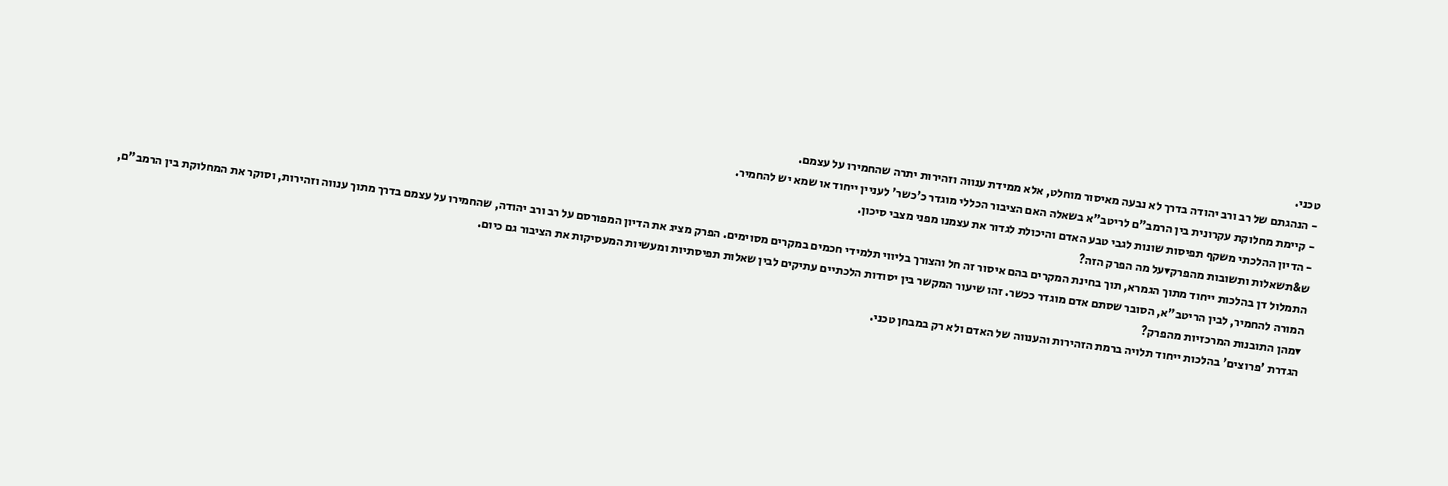טכני.
- הנהגתם של רב ורב יהודה בדרך לא נבעה מאיסור מוחלט, אלא ממידת ענווה וזהירות יתרה שהחמירו על עצמם.
- קיימת מחלוקת עקרונית בין הרמב"ם לריטב"א בשאלה האם הציבור הכללי מוגדר כ'כשר' לעניין ייחוד או שמא יש להחמיר.
- הדיון ההלכתי משקף תפיסות שונות לגבי טבע האדם והיכולת לגדור את עצמנו מפני מצבי סיכון.
ש&תשאלות ותשובות מהפרק▾על מה הפרק הזה?
התמלול דן בהלכות ייחוד מתוך הגמרא, תוך בחינת המקרים בהם איסור זה חל והצורך בליווי תלמידי חכמים במקרים מסוימים. הפרק מציג את הדיון המפורסם על רב ורב יהודה, שהחמירו על עצמם בדרך מתוך ענווה וזהירות, וסוקר את המחלוקת בין הרמב"ם, המורה להחמיר, לבין הריטב"א, הסובר שסתם אדם מוגדר ככשר. זהו שיעור המקשר בין יסודות הלכתיים עתיקים לבין שאלות תפיסתיות ומעשיות המעסיקות את הציבור גם כיום.
▾מהן התובנות המרכזיות מהפרק?
הגדרת 'פרוצים' בהלכות ייחוד תלויה ברמת הזהירות והענווה של האדם ולא רק במבחן טכני.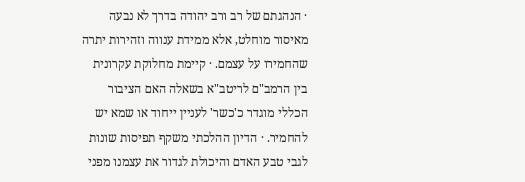· הנהגתם של רב ורב יהודה בדרך לא נבעה מאיסור מוחלט, אלא ממידת ענווה וזהירות יתרה שהחמירו על עצמם. · קיימת מחלוקת עקרונית בין הרמב"ם לריטב"א בשאלה האם הציבור הכללי מוגדר כ'כשר' לעניין ייחוד או שמא יש להחמיר. · הדיון ההלכתי משקף תפיסות שונות לגבי טבע האדם והיכולת לגדור את עצמנו מפני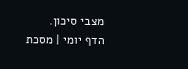מצבי סיכון.
הדף יומי | מסכת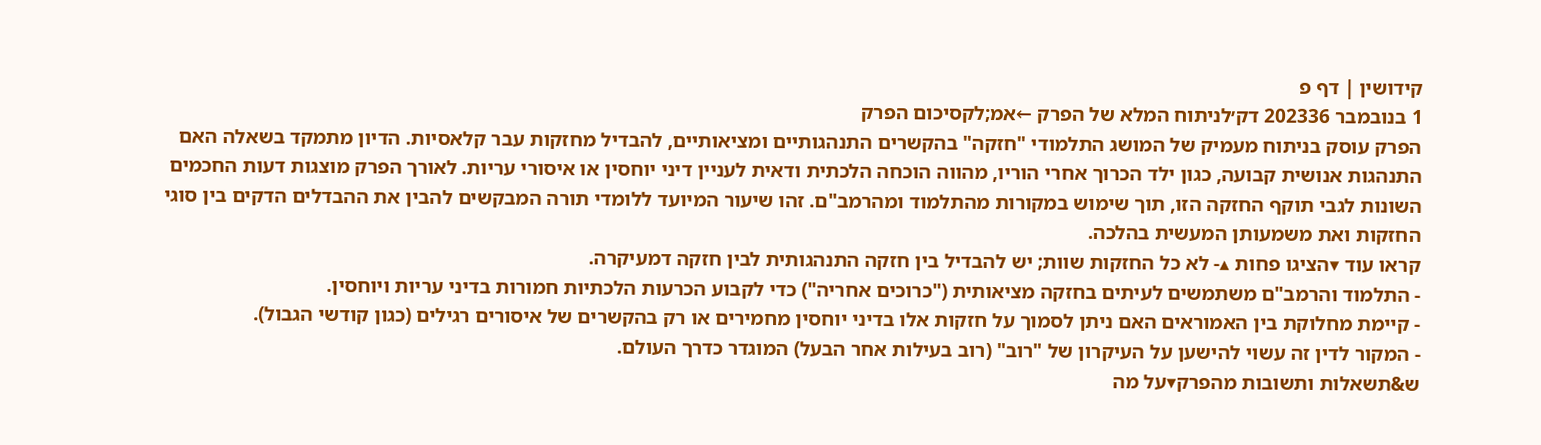קידושין | דף פ
1 בנובמבר 202336 דק׳לניתוח המלא של הפרק ←אמ;לקסיכום הפרק
הפרק עוסק בניתוח מעמיק של המושג התלמודי "חזקה" בהקשרים התנהגותיים ומציאותיים, להבדיל מחזקות עבר קלאסיות. הדיון מתמקד בשאלה האם התנהגות אנושית קבועה, כגון ילד הכרוך אחרי הוריו, מהווה הוכחה הלכתית ודאית לעניין דיני יוחסין או איסורי עריות. לאורך הפרק מוצגות דעות החכמים השונות לגבי תוקף החזקה הזו, תוך שימוש במקורות מהתלמוד ומהרמב"ם. זהו שיעור המיועד ללומדי תורה המבקשים להבין את ההבדלים הדקים בין סוגי החזקות ואת משמעותן המעשית בהלכה.
קראו עוד ▾הציגו פחות ▴- לא כל החזקות שוות; יש להבדיל בין חזקה התנהגותית לבין חזקה דמעיקרה.
- התלמוד והרמב"ם משתמשים לעיתים בחזקה מציאותית ("כרוכים אחריה") כדי לקבוע הכרעות הלכתיות חמורות בדיני עריות ויוחסין.
- קיימת מחלוקת בין האמוראים האם ניתן לסמוך על חזקות אלו בדיני יוחסין מחמירים או רק בהקשרים של איסורים רגילים (כגון קודשי הגבול).
- המקור לדין זה עשוי להישען על העיקרון של "רוב" (רוב בעילות אחר הבעל) המוגדר כדרך העולם.
ש&תשאלות ותשובות מהפרק▾על מה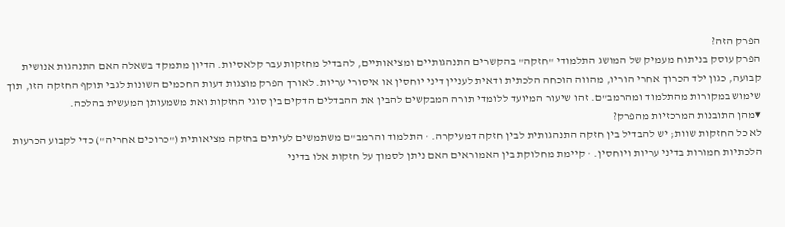הפרק הזה?
הפרק עוסק בניתוח מעמיק של המושג התלמודי "חזקה" בהקשרים התנהגותיים ומציאותיים, להבדיל מחזקות עבר קלאסיות. הדיון מתמקד בשאלה האם התנהגות אנושית קבועה, כגון ילד הכרוך אחרי הוריו, מהווה הוכחה הלכתית ודאית לעניין דיני יוחסין או איסורי עריות. לאורך הפרק מוצגות דעות החכמים השונות לגבי תוקף החזקה הזו, תוך שימוש במקורות מהתלמוד ומהרמב"ם. זהו שיעור המיועד ללומדי תורה המבקשים להבין את ההבדלים הדקים בין סוגי החזקות ואת משמעותן המעשית בהלכה.
▾מהן התובנות המרכזיות מהפרק?
לא כל החזקות שוות; יש להבדיל בין חזקה התנהגותית לבין חזקה דמעיקרה. · התלמוד והרמב"ם משתמשים לעיתים בחזקה מציאותית ("כרוכים אחריה") כדי לקבוע הכרעות הלכתיות חמורות בדיני עריות ויוחסין. · קיימת מחלוקת בין האמוראים האם ניתן לסמוך על חזקות אלו בדיני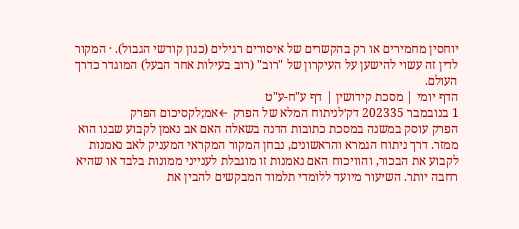יוחסין מחמירים או רק בהקשרים של איסורים רגילים (כגון קודשי הגבול). · המקור לדין זה עשוי להישען על העיקרון של "רוב" (רוב בעילות אחר הבעל) המוגדר כדרך העולם.
הדף יומי | מסכת קידושין | דף ע"ח-ע"ט
1 בנובמבר 202335 דק׳לניתוח המלא של הפרק ←אמ;לקסיכום הפרק
הפרק עוסק במשנה במסכת כתובות הדנה בשאלה האם אב נאמן לקבוע שבנו הוא ממזר. דרך ניתוח הגמרא והראשונים, נבחן המקור המקראי המעניק לאב נאמנות לקבוע את הבכור, והוויכוח האם נאמנות זו מוגבלת לענייני ממונות בלבד או שהיא רחבה יותר. השיעור מיועד ללומדי תלמוד המבקשים להבין את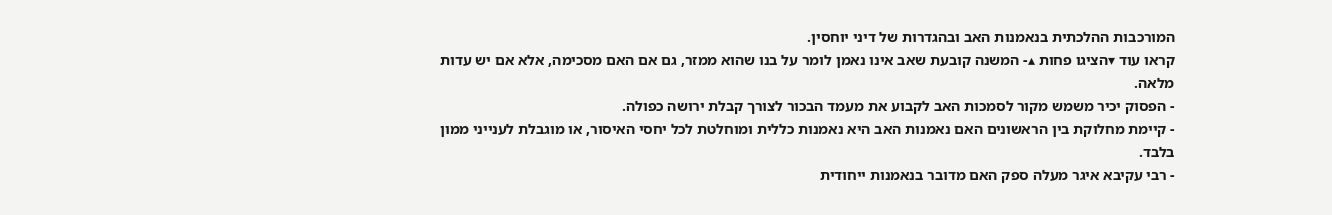המורכבות ההלכתית בנאמנות האב ובהגדרות של דיני יוחסין.
קראו עוד ▾הציגו פחות ▴- המשנה קובעת שאב אינו נאמן לומר על בנו שהוא ממזר, גם אם האם מסכימה, אלא אם יש עדות מלאה.
- הפסוק יכיר משמש מקור לסמכות האב לקבוע את מעמד הבכור לצורך קבלת ירושה כפולה.
- קיימת מחלוקת בין הראשונים האם נאמנות האב היא נאמנות כללית ומוחלטת לכל יחסי האיסור, או מוגבלת לענייני ממון בלבד.
- רבי עקיבא איגר מעלה ספק האם מדובר בנאמנות ייחודית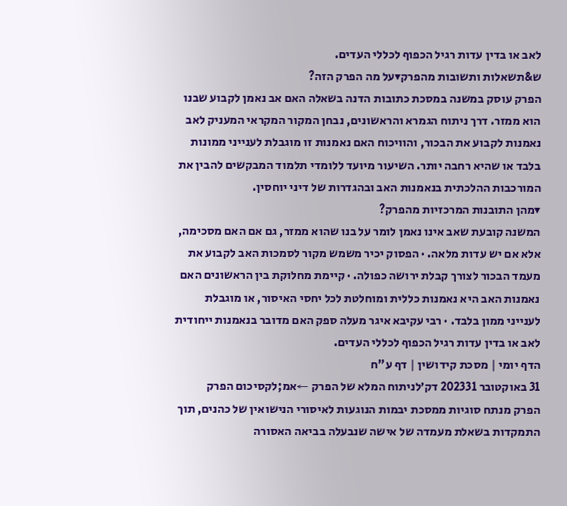לאב או בדין עדות רגיל הכפוף לכללי העדים.
ש&תשאלות ותשובות מהפרק▾על מה הפרק הזה?
הפרק עוסק במשנה במסכת כתובות הדנה בשאלה האם אב נאמן לקבוע שבנו הוא ממזר. דרך ניתוח הגמרא והראשונים, נבחן המקור המקראי המעניק לאב נאמנות לקבוע את הבכור, והוויכוח האם נאמנות זו מוגבלת לענייני ממונות בלבד או שהיא רחבה יותר. השיעור מיועד ללומדי תלמוד המבקשים להבין את המורכבות ההלכתית בנאמנות האב ובהגדרות של דיני יוחסין.
▾מהן התובנות המרכזיות מהפרק?
המשנה קובעת שאב אינו נאמן לומר על בנו שהוא ממזר, גם אם האם מסכימה, אלא אם יש עדות מלאה. · הפסוק יכיר משמש מקור לסמכות האב לקבוע את מעמד הבכור לצורך קבלת ירושה כפולה. · קיימת מחלוקת בין הראשונים האם נאמנות האב היא נאמנות כללית ומוחלטת לכל יחסי האיסור, או מוגבלת לענייני ממון בלבד. · רבי עקיבא איגר מעלה ספק האם מדובר בנאמנות ייחודית לאב או בדין עדות רגיל הכפוף לכללי העדים.
הדף יומי | מסכת קידושין | דף ע"ח
31 באוקטובר 202331 דק׳לניתוח המלא של הפרק ←אמ;לקסיכום הפרק
הפרק מנתח סוגיות ממסכת יבמות הנוגעות לאיסורי הנישואין של כהנים, תוך התמקדות בשאלת מעמדה של אישה שנבעלה בביאה האסורה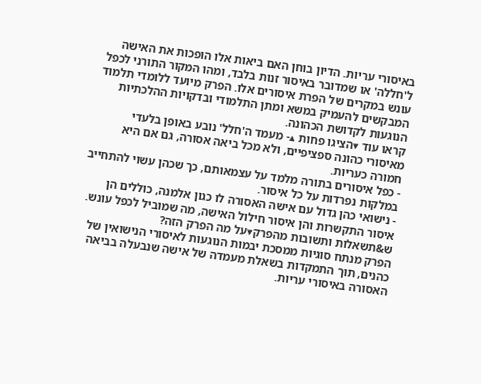באיסורי עריות. הדיון בוחן האם ביאות אלו הופכות את האישה ל'חללה' או שמדובר באיסור זנות בלבד, ומהו המקור התורני לכפל עונש במקרים של הפרת איסורים אלו. הפרק מיועד ללומדי תלמוד המבקשים להעמיק במשא ומתן התלמודי ובדקויות ההלכתיות הנוגעות לקדושת הכהונה.
קראו עוד ▾הציגו פחות ▴- מעמד ה'חלל' נובע באופן בלעדי מאיסורי כהונה ספציפיים, ולא מכל ביאה אסורה, גם אם היא חמורה כעריות.
- כפל איסורים בתורה מלמד על עצמאותם, כך שכהן עשוי להתחייב במלקות נפרדות על כל איסור.
- נישואי כהן גדול עם אישה האסורה לו כגון אלמנה, כוללים הן איסור התקשרות והן איסור חילול האישה, מה שמוביל לכפל עונש.
ש&תשאלות ותשובות מהפרק▾על מה הפרק הזה?
הפרק מנתח סוגיות ממסכת יבמות הנוגעות לאיסורי הנישואין של כהנים, תוך התמקדות בשאלת מעמדה של אישה שנבעלה בביאה האסורה באיסורי עריות.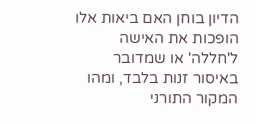הדיון בוחן האם ביאות אלו הופכות את האישה ל'חללה' או שמדובר באיסור זנות בלבד, ומהו המקור התורני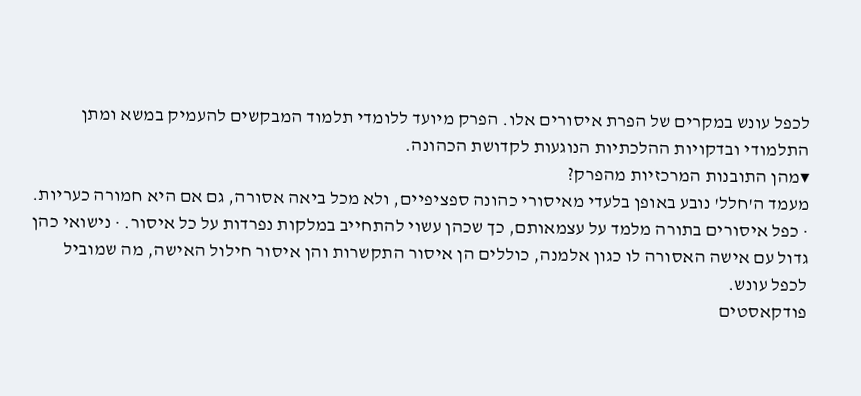לכפל עונש במקרים של הפרת איסורים אלו. הפרק מיועד ללומדי תלמוד המבקשים להעמיק במשא ומתן התלמודי ובדקויות ההלכתיות הנוגעות לקדושת הכהונה.
▾מהן התובנות המרכזיות מהפרק?
מעמד ה'חלל' נובע באופן בלעדי מאיסורי כהונה ספציפיים, ולא מכל ביאה אסורה, גם אם היא חמורה כעריות. · כפל איסורים בתורה מלמד על עצמאותם, כך שכהן עשוי להתחייב במלקות נפרדות על כל איסור. · נישואי כהן גדול עם אישה האסורה לו כגון אלמנה, כוללים הן איסור התקשרות והן איסור חילול האישה, מה שמוביל לכפל עונש.
פודקאסטים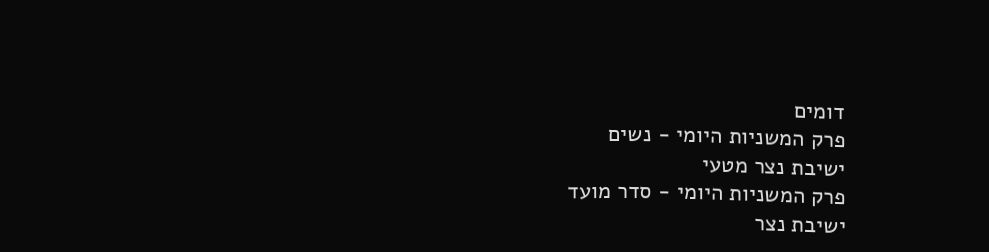דומים
פרק המשניות היומי - נשים
ישיבת נצר מטעי
פרק המשניות היומי - סדר מועד
ישיבת נצר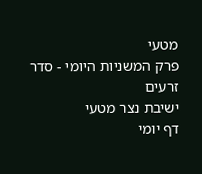מטעי
פרק המשניות היומי - סדר זרעים
ישיבת נצר מטעי
דף יומי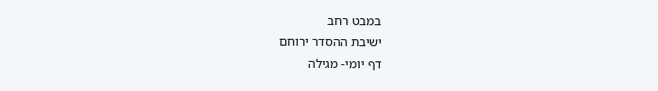במבט רחב
ישיבת ההסדר ירוחם
דף יומי- מגילה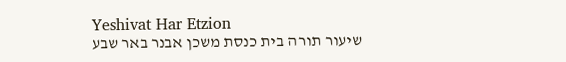Yeshivat Har Etzion
שיעור תורה בית כנסת משכן אבנר באר שבע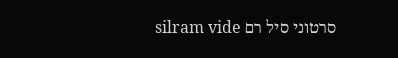סרטוני סיל רם silram vide